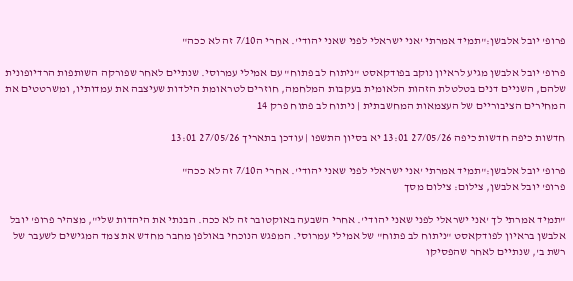פרופ' יובל אלבשן:"תמיד אמרתי 'אני ישראלי לפני שאני יהודי'. אחרי ה7/10 זה לא ככה"

פרופ' יובל אלבשן מגיע לראיון נוקב בפודקאסט "ניתוח לב פתוח" עם אמילי עמרוסי. שנתיים לאחר שפורקה השותפות הרדיופונית שלהם, השניים דנים בטלטלת הזהות הלאומית בעקבות המלחמה, חוזרים לטראומת הילדות שעיצבה את עמדותיו, ומשרטטים את המחירים הציבוריים של העצמאות המחשבתית | ניתוח לב פתוח פרק 14

חדשות כיפה חדשות כיפה 27/05/26 13:01 יא בסיון התשפו | עודכן בתאריך 27/05/26 13:01

פרופ' יובל אלבשן:"תמיד אמרתי 'אני ישראלי לפני שאני יהודי'. אחרי ה7/10 זה לא ככה"
פרופ' יובל אלבשן, צילום: צילום מסך

"תמיד אמרתי לך 'אני ישראלי לפני שאני יהודי'. אחרי השבעה באוקטובר זה לא ככה. הבנתי את היהדות שלי", מצהיר פרופ' יובל אלבשן בראיון לפודקאסט "ניתוח לב פתוח" של אמילי עמרוסי. המפגש הנוכחי באולפן מחבר מחדש את צמד המגישים לשעבר של רשת ב', שנתיים לאחר שהפסיקו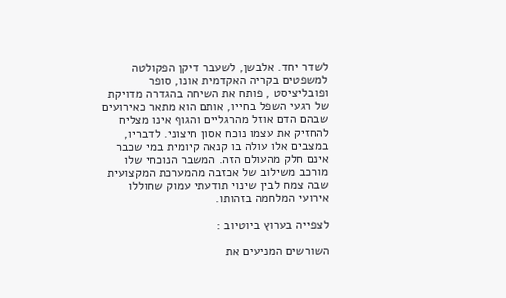לשדר יחד. אלבשן, לשעבר דיקן הפקולטה למשפטים בקריה האקדמית אונו, סופר ופובליציסט , פותח את השיחה בהגדרה מדויקת של רגעי השפל בחייו, אותם הוא מתאר כאירועים שבהם הדם אוזל מהרגליים והגוף אינו מצליח להחזיק את עצמו נוכח אסון חיצוני. לדבריו, במצבים אלו עולה בו קנאה קיומית במי שכבר אינם חלק מהעולם הזה. המשבר הנוכחי שלו מורכב משילוב של אכזבה מהמערכת המקצועית שבה צמח לבין שינוי תודעתי עמוק שחוללו אירועי המלחמה בזהותו.

לצפייה בערוץ ביוטיוב :

השורשים המניעים את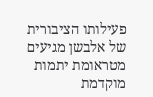פעילותו הציבורית של אלבשן מגיעים מטראומת יתמות מוקדמת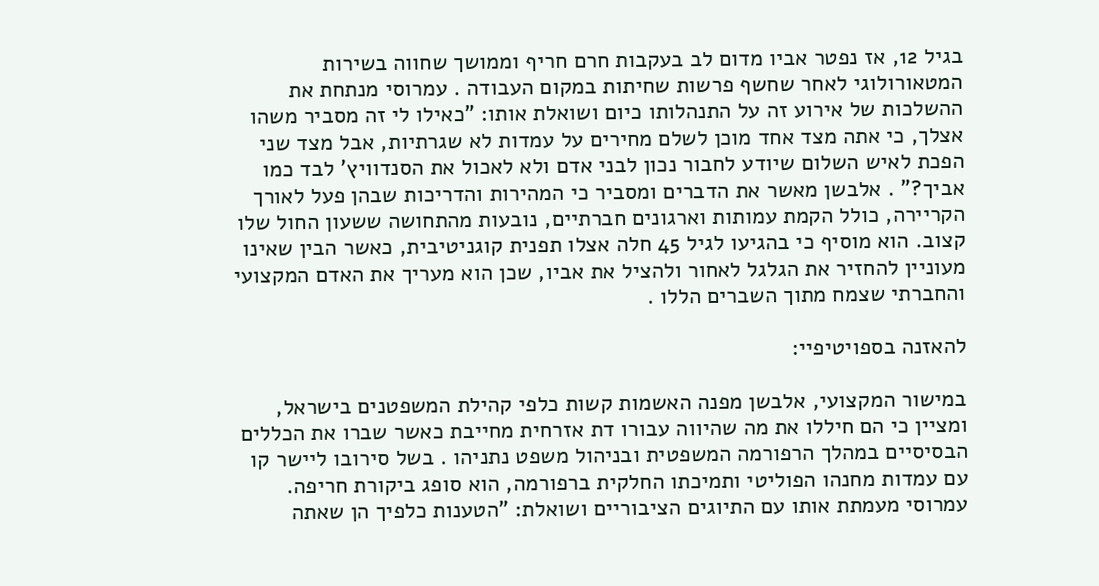בגיל 12, אז נפטר אביו מדום לב בעקבות חרם חריף וממושך שחווה בשירות המטאורולוגי לאחר שחשף פרשות שחיתות במקום העבודה . עמרוסי מנתחת את ההשלכות של אירוע זה על התנהלותו כיום ושואלת אותו: "כאילו לי זה מסביר משהו אצלך, כי אתה מצד אחד מוכן לשלם מחירים על עמדות לא שגרתיות, אבל מצד שני הפכת לאיש השלום שיודע לחבור נכון לבני אדם ולא לאכול את הסנדוויץ' לבד כמו אביך?" . אלבשן מאשר את הדברים ומסביר כי המהירות והדריכות שבהן פעל לאורך הקריירה, כולל הקמת עמותות וארגונים חברתיים, נובעות מהתחושה ששעון החול שלו קצוב. הוא מוסיף כי בהגיעו לגיל 45 חלה אצלו תפנית קוגניטיבית, כאשר הבין שאינו מעוניין להחזיר את הגלגל לאחור ולהציל את אביו, שכן הוא מעריך את האדם המקצועי והחברתי שצמח מתוך השברים הללו .

להאזנה בספויטיפיי:

במישור המקצועי, אלבשן מפנה האשמות קשות כלפי קהילת המשפטנים בישראל, ומציין כי הם חיללו את מה שהיווה עבורו דת אזרחית מחייבת כאשר שברו את הכללים הבסיסיים במהלך הרפורמה המשפטית ובניהול משפט נתניהו . בשל סירובו ליישר קו עם עמדות מחנהו הפוליטי ותמיכתו החלקית ברפורמה, הוא סופג ביקורת חריפה. עמרוסי מעמתת אותו עם התיוגים הציבוריים ושואלת: "הטענות כלפיך הן שאתה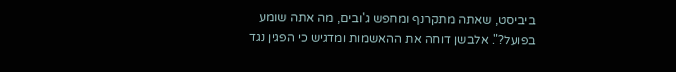ביביסט, שאתה מתקרנף ומחפש ג'ובים, מה אתה שומע בפועל?". אלבשן דוחה את ההאשמות ומדגיש כי הפגין נגד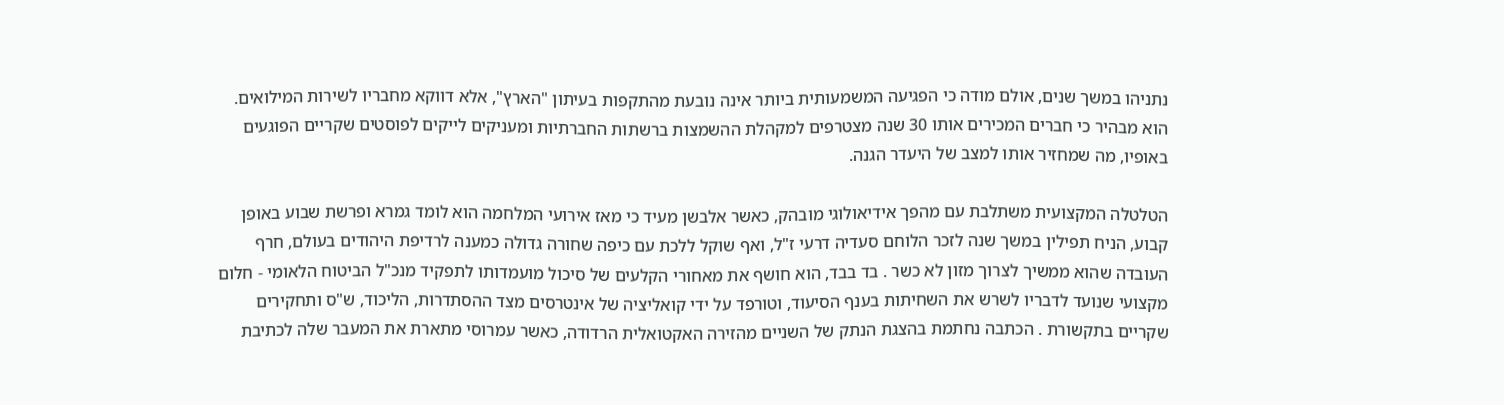נתניהו במשך שנים, אולם מודה כי הפגיעה המשמעותית ביותר אינה נובעת מהתקפות בעיתון "הארץ", אלא דווקא מחבריו לשירות המילואים. הוא מבהיר כי חברים המכירים אותו 30 שנה מצטרפים למקהלת ההשמצות ברשתות החברתיות ומעניקים לייקים לפוסטים שקריים הפוגעים באופיו, מה שמחזיר אותו למצב של היעדר הגנה.

הטלטלה המקצועית משתלבת עם מהפך אידיאולוגי מובהק, כאשר אלבשן מעיד כי מאז אירועי המלחמה הוא לומד גמרא ופרשת שבוע באופן קבוע, הניח תפילין במשך שנה לזכר הלוחם סעדיה דרעי ז"ל, ואף שוקל ללכת עם כיפה שחורה גדולה כמענה לרדיפת היהודים בעולם, חרף העובדה שהוא ממשיך לצרוך מזון לא כשר . בד בבד, הוא חושף את מאחורי הקלעים של סיכול מועמדותו לתפקיד מנכ"ל הביטוח הלאומי - חלום מקצועי שנועד לדבריו לשרש את השחיתות בענף הסיעוד, וטורפד על ידי קואליציה של אינטרסים מצד ההסתדרות, הליכוד, ש"ס ותחקירים שקריים בתקשורת . הכתבה נחתמת בהצגת הנתק של השניים מהזירה האקטואלית הרדודה, כאשר עמרוסי מתארת את המעבר שלה לכתיבת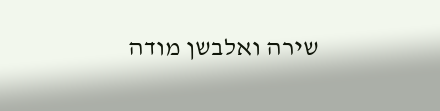שירה ואלבשן מודה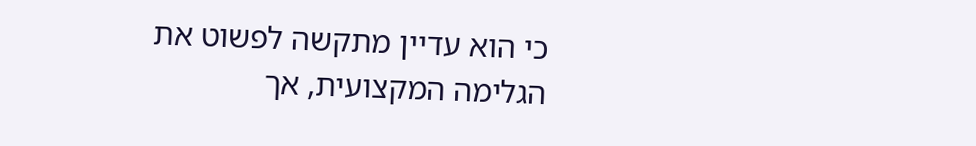כי הוא עדיין מתקשה לפשוט את הגלימה המקצועית, אך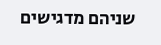שניהם מדגישים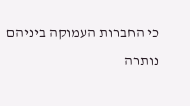כי החברות העמוקה ביניהם נותרה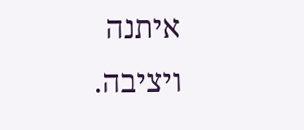איתנה ויציבה.